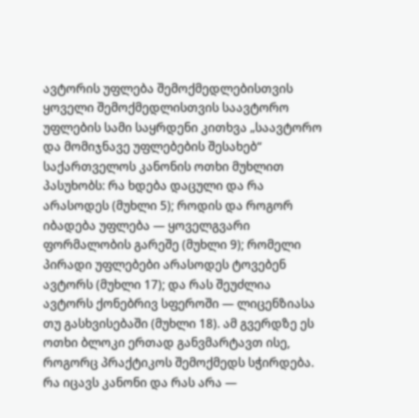ავტორის უფლება შემოქმედლებისთვის
ყოველი შემოქმედლისთვის საავტორო უფლების სამი საყრდენი კითხვა „საავტორო და მომიჯნავე უფლებების შესახებ“ საქართველოს კანონის ოთხი მუხლით პასუხობს: რა ხდება დაცული და რა არასოდეს (მუხლი 5); როდის და როგორ იბადება უფლება — ყოველგვარი ფორმალობის გარეშე (მუხლი 9); რომელი პირადი უფლებები არასოდეს ტოვებენ ავტორს (მუხლი 17); და რას შეუძლია ავტორს ქონებრივ სფეროში — ლიცენზიასა თუ გასხვისებაში (მუხლი 18). ამ გვერდზე ეს ოთხი ბლოკი ერთად განვმარტავთ ისე, როგორც პრაქტიკოს შემოქმედს სჭირდება.
რა იცავს კანონი და რას არა —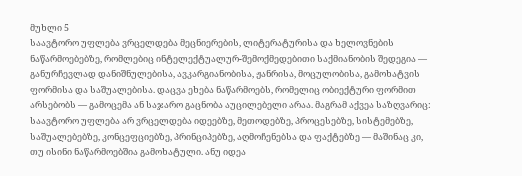მუხლი 5
საავტორო უფლება ვრცელდება მეცნიერების, ლიტერატურისა და ხელოვნების ნაწარმოებებზე, რომლებიც ინტელექტუალურ-შემოქმედებითი საქმიანობის შედეგია — განურჩევლად დანიშნულებისა, ავკარგიანობისა, ჟანრისა, მოცულობისა, გამოხატვის ფორმისა და საშუალებისა. დაცვა ეხება ნაწარმოებს, რომელიც ობიექტური ფორმით არსებობს — გამოცემა ან საჯარო გაცნობა აუცილებელი არაა. მაგრამ აქვეა საზღვარიც: საავტორო უფლება არ ვრცელდება იდეებზე, მეთოდებზე, პროცესებზე, სისტემებზე, საშუალებებზე, კონცეფციებზე, პრინციპებზე, აღმოჩენებსა და ფაქტებზე — მაშინაც კი, თუ ისინი ნაწარმოებშია გამოხატული. ანუ იდეა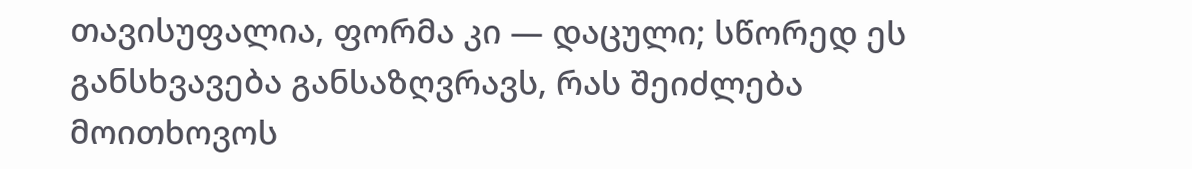თავისუფალია, ფორმა კი — დაცული; სწორედ ეს განსხვავება განსაზღვრავს, რას შეიძლება მოითხოვოს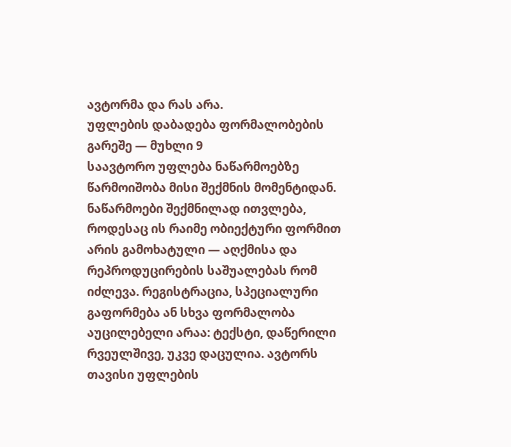ავტორმა და რას არა.
უფლების დაბადება ფორმალობების გარეშე — მუხლი 9
საავტორო უფლება ნაწარმოებზე წარმოიშობა მისი შექმნის მომენტიდან. ნაწარმოები შექმნილად ითვლება, როდესაც ის რაიმე ობიექტური ფორმით არის გამოხატული — აღქმისა და რეპროდუცირების საშუალებას რომ იძლევა. რეგისტრაცია, სპეციალური გაფორმება ან სხვა ფორმალობა აუცილებელი არაა: ტექსტი, დაწერილი რვეულშივე, უკვე დაცულია. ავტორს თავისი უფლების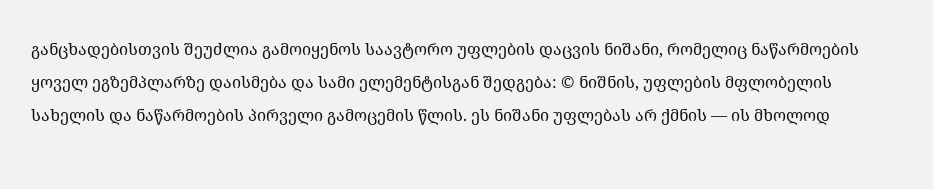განცხადებისთვის შეუძლია გამოიყენოს საავტორო უფლების დაცვის ნიშანი, რომელიც ნაწარმოების ყოველ ეგზემპლარზე დაისმება და სამი ელემენტისგან შედგება: © ნიშნის, უფლების მფლობელის სახელის და ნაწარმოების პირველი გამოცემის წლის. ეს ნიშანი უფლებას არ ქმნის — ის მხოლოდ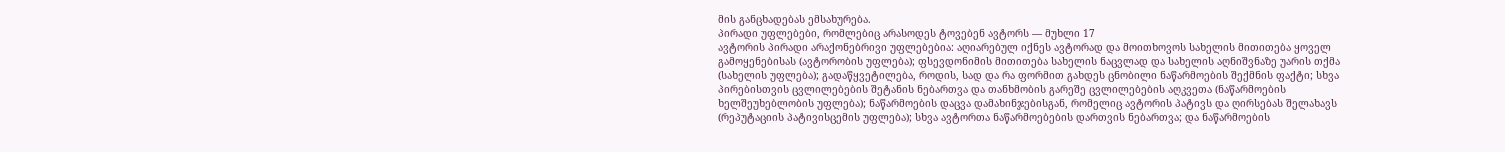მის განცხადებას ემსახურება.
პირადი უფლებები, რომლებიც არასოდეს ტოვებენ ავტორს — მუხლი 17
ავტორის პირადი არაქონებრივი უფლებებია: აღიარებულ იქნეს ავტორად და მოითხოვოს სახელის მითითება ყოველ გამოყენებისას (ავტორობის უფლება); ფსევდონიმის მითითება სახელის ნაცვლად და სახელის აღნიშვნაზე უარის თქმა (სახელის უფლება); გადაწყვეტილება, როდის, სად და რა ფორმით გახდეს ცნობილი ნაწარმოების შექმნის ფაქტი; სხვა პირებისთვის ცვლილებების შეტანის ნებართვა და თანხმობის გარეშე ცვლილებების აღკვეთა (ნაწარმოების ხელშეუხებლობის უფლება); ნაწარმოების დაცვა დამახინჯებისგან, რომელიც ავტორის პატივს და ღირსებას შელახავს (რეპუტაციის პატივისცემის უფლება); სხვა ავტორთა ნაწარმოებების დართვის ნებართვა; და ნაწარმოების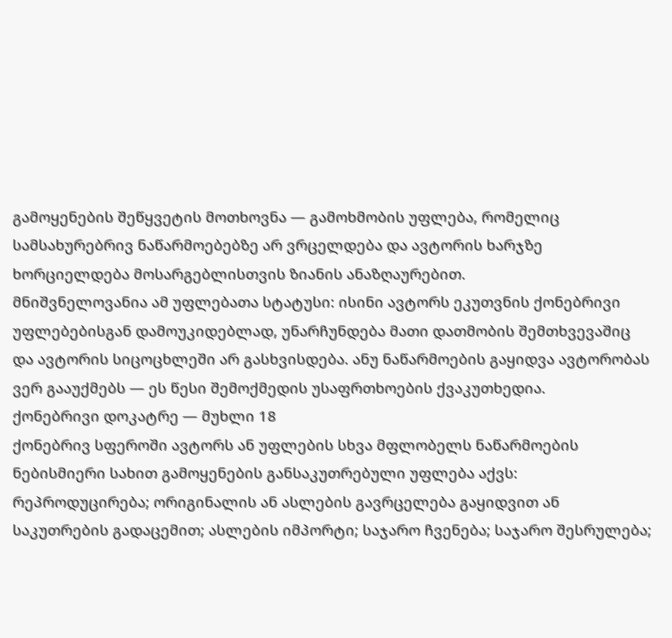გამოყენების შეწყვეტის მოთხოვნა — გამოხმობის უფლება, რომელიც სამსახურებრივ ნაწარმოებებზე არ ვრცელდება და ავტორის ხარჯზე ხორციელდება მოსარგებლისთვის ზიანის ანაზღაურებით.
მნიშვნელოვანია ამ უფლებათა სტატუსი: ისინი ავტორს ეკუთვნის ქონებრივი უფლებებისგან დამოუკიდებლად, უნარჩუნდება მათი დათმობის შემთხვევაშიც და ავტორის სიცოცხლეში არ გასხვისდება. ანუ ნაწარმოების გაყიდვა ავტორობას ვერ გააუქმებს — ეს წესი შემოქმედის უსაფრთხოების ქვაკუთხედია.
ქონებრივი დოკატრე — მუხლი 18
ქონებრივ სფეროში ავტორს ან უფლების სხვა მფლობელს ნაწარმოების ნებისმიერი სახით გამოყენების განსაკუთრებული უფლება აქვს: რეპროდუცირება; ორიგინალის ან ასლების გავრცელება გაყიდვით ან საკუთრების გადაცემით; ასლების იმპორტი; საჯარო ჩვენება; საჯარო შესრულება;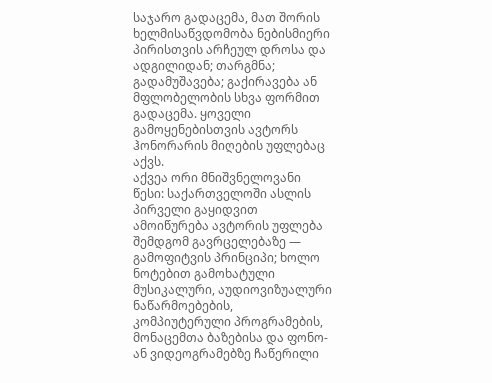საჯარო გადაცემა, მათ შორის ხელმისაწვდომობა ნებისმიერი პირისთვის არჩეულ დროსა და ადგილიდან; თარგმნა; გადამუშავება; გაქირავება ან მფლობელობის სხვა ფორმით გადაცემა. ყოველი გამოყენებისთვის ავტორს ჰონორარის მიღების უფლებაც აქვს.
აქვეა ორი მნიშვნელოვანი წესი: საქართველოში ასლის პირველი გაყიდვით ამოიწურება ავტორის უფლება შემდგომ გავრცელებაზე — გამოფიტვის პრინციპი; ხოლო ნოტებით გამოხატული მუსიკალური, აუდიოვიზუალური ნაწარმოებების, კომპიუტერული პროგრამების, მონაცემთა ბაზებისა და ფონო- ან ვიდეოგრამებზე ჩაწერილი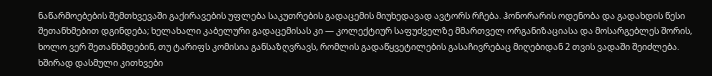ნაწარმოებების შემთხვევაში გაქირავების უფლება საკუთრების გადაცემის მიუხედავად ავტორს რჩება. ჰონორარის ოდენობა და გადახდის წესი შეთანხმებით დგინდება; ხელახალი კაბელური გადაცემისას კი — კოლექტიურ საფუძველზე მმართველ ორგანიზაციასა და მოსარგებლეს შორის, ხოლო ვერ შეთანხმდებინ, თუ ტარიფს კომისია განსაზღვრავს, რომლის გადაწყვეტილების გასაჩივრებაც მიღებიდან 2 თვის ვადაში შეიძლება.
ხშირად დასმული კითხვები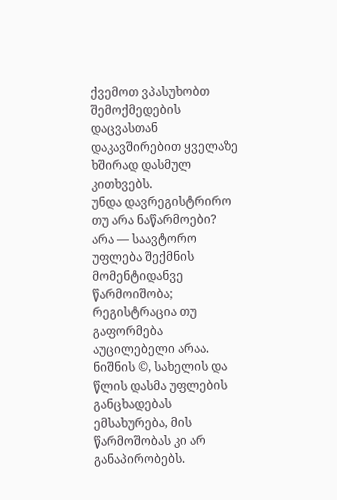ქვემოთ ვპასუხობთ შემოქმედების დაცვასთან დაკავშირებით ყველაზე ხშირად დასმულ კითხვებს.
უნდა დავრეგისტრირო თუ არა ნაწარმოები?
არა — საავტორო უფლება შექმნის მომენტიდანვე წარმოიშობა; რეგისტრაცია თუ გაფორმება აუცილებელი არაა. ნიშნის ©, სახელის და წლის დასმა უფლების განცხადებას ემსახურება, მის წარმოშობას კი არ განაპირობებს.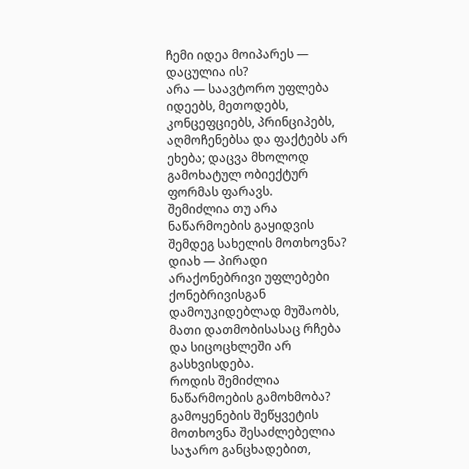ჩემი იდეა მოიპარეს — დაცულია ის?
არა — საავტორო უფლება იდეებს, მეთოდებს, კონცეფციებს, პრინციპებს, აღმოჩენებსა და ფაქტებს არ ეხება; დაცვა მხოლოდ გამოხატულ ობიექტურ ფორმას ფარავს.
შემიძლია თუ არა ნაწარმოების გაყიდვის შემდეგ სახელის მოთხოვნა?
დიახ — პირადი არაქონებრივი უფლებები ქონებრივისგან დამოუკიდებლად მუშაობს, მათი დათმობისასაც რჩება და სიცოცხლეში არ გასხვისდება.
როდის შემიძლია ნაწარმოების გამოხმობა?
გამოყენების შეწყვეტის მოთხოვნა შესაძლებელია საჯარო განცხადებით,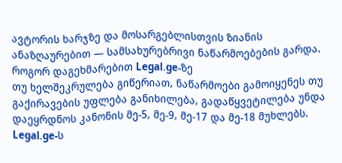ავტორის ხარჯზე და მოსარგებლისთვის ზიანის ანაზღაურებით — სამსახურებრივი ნაწარმოებების გარდა.
როგორ დაგეხმარებით Legal.ge-ზე
თუ ხელშეკრულება გიწერიათ, ნაწარმოები გამოიყენეს თუ გაქირავების უფლება განიხილება, გადაწყვეტილება უნდა დაეყრდნოს კანონის მე-5, მე-9, მე-17 და მე-18 მუხლებს. Legal.ge-ს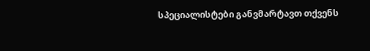სპეციალისტები განვმარტავთ თქვენს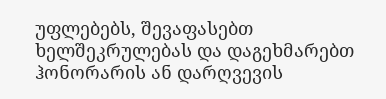უფლებებს, შევაფასებთ ხელშეკრულებას და დაგეხმარებთ ჰონორარის ან დარღვევის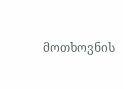მოთხოვნის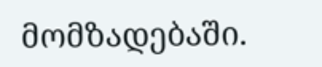მომზადებაში.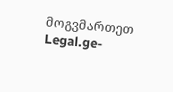მოგვმართეთ Legal.ge-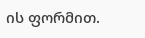ის ფორმით.